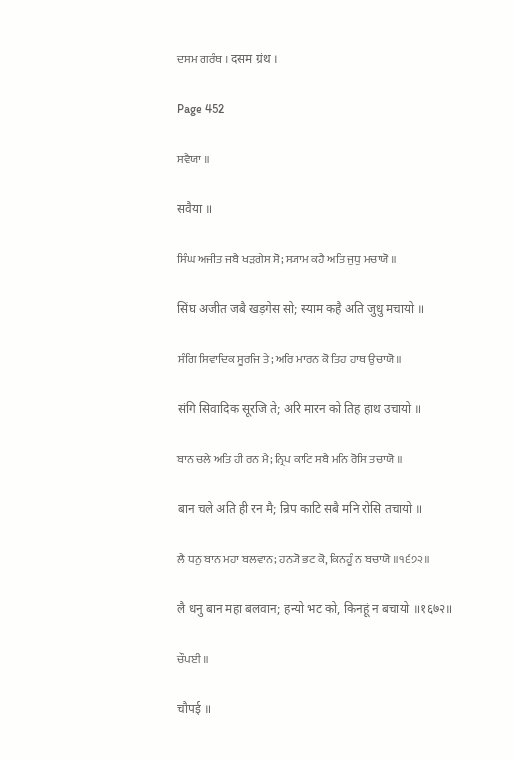ਦਸਮ ਗਰੰਥ । दसम ग्रंथ ।

Page 452

ਸਵੈਯਾ ॥

सवैया ॥

ਸਿੰਘ ਅਜੀਤ ਜਬੈ ਖੜਗੇਸ ਸੋ; ਸ੍ਯਾਮ ਕਹੈ ਅਤਿ ਜੁਧੁ ਮਚਾਯੋ ॥

सिंघ अजीत जबै खड़गेस सो; स्याम कहै अति जुधु मचायो ॥

ਸੰਗਿ ਸਿਵਾਦਿਕ ਸੂਰਜਿ ਤੇ; ਅਰਿ ਮਾਰਨ ਕੋ ਤਿਹ ਹਾਥ ਉਚਾਯੋ ॥

संगि सिवादिक सूरजि ते; अरि मारन को तिह हाथ उचायो ॥

ਬਾਨ ਚਲੇ ਅਤਿ ਹੀ ਰਨ ਮੈ; ਨ੍ਰਿਪ ਕਾਟਿ ਸਬੈ ਮਨਿ ਰੋਸਿ ਤਚਾਯੋ ॥

बान चले अति ही रन मै; न्रिप काटि सबै मनि रोसि तचायो ॥

ਲੈ ਧਨੁ ਬਾਨ ਮਹਾ ਬਲਵਾਨ; ਹਨ੍ਯੋ ਭਟ ਕੋ, ਕਿਨਹੂੰ ਨ ਬਚਾਯੋ ॥੧੬੭੨॥

लै धनु बान महा बलवान; हन्यो भट को, किनहूं न बचायो ॥१६७२॥

ਚੌਪਈ ॥

चौपई ॥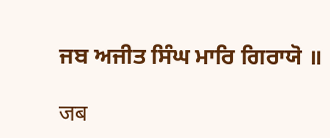ਜਬ ਅਜੀਤ ਸਿੰਘ ਮਾਰਿ ਗਿਰਾਯੋ ॥

जब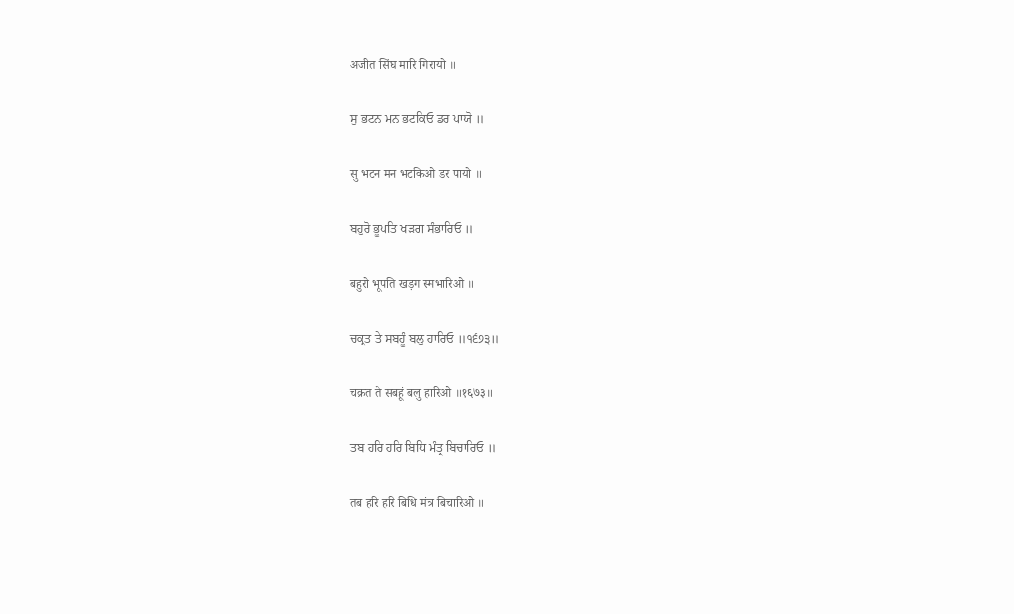अजीत सिंघ मारि गिरायो ॥

ਸੁ ਭਟਨ ਮਨ ਭਟਕਿਓ ਡਰ ਪਾਯੋ ॥

सु भटन मन भटकिओ डर पायो ॥

ਬਹੁਰੋ ਭੂਪਤਿ ਖੜਗ ਸੰਭਾਰਿਓ ॥

बहुरो भूपति खड़ग स्मभारिओ ॥

ਚਕ੍ਰਤ ਤੇ ਸਬਹੂੰ ਬਲੁ ਹਾਰਿਓ ॥੧੬੭੩॥

चक्रत ते सबहूं बलु हारिओ ॥१६७३॥

ਤਬ ਹਰਿ ਹਰਿ ਬਿਧਿ ਮੰਤ੍ਰ ਬਿਚਾਰਿਓ ॥

तब हरि हरि बिधि मंत्र बिचारिओ ॥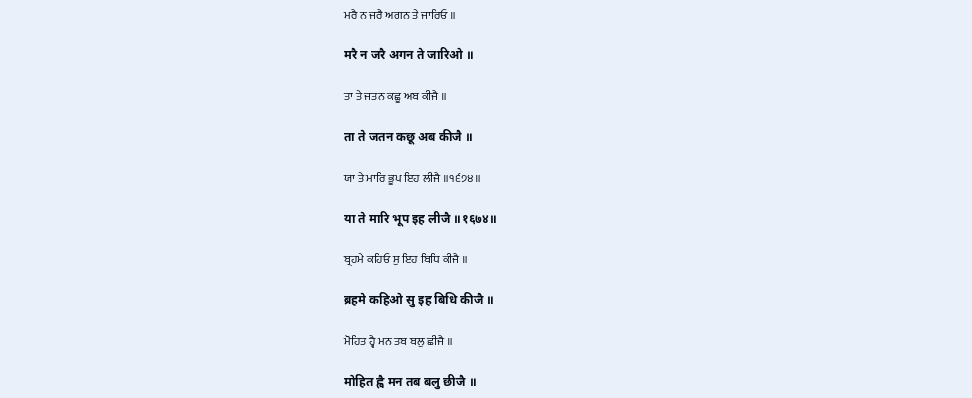ਮਰੈ ਨ ਜਰੈ ਅਗਨ ਤੇ ਜਾਰਿਓ ॥

मरै न जरै अगन ते जारिओ ॥

ਤਾ ਤੇ ਜਤਨ ਕਛੂ ਅਬ ਕੀਜੈ ॥

ता ते जतन कछू अब कीजै ॥

ਯਾ ਤੇ ਮਾਰਿ ਭੂਪ ਇਹ ਲੀਜੈ ॥੧੬੭੪॥

या ते मारि भूप इह लीजै ॥१६७४॥

ਬ੍ਰਹਮੇ ਕਹਿਓ ਸੁ ਇਹ ਬਿਧਿ ਕੀਜੈ ॥

ब्रहमे कहिओ सु इह बिधि कीजै ॥

ਮੋਹਿਤ ਹ੍ਵੈ ਮਨ ਤਬ ਬਲੁ ਛੀਜੈ ॥

मोहित ह्वै मन तब बलु छीजै ॥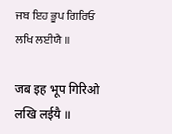ਜਬ ਇਹ ਭੂਪ ਗਿਰਿਓ ਲਖਿ ਲਈਯੈ ॥

जब इह भूप गिरिओ लखि लईयै ॥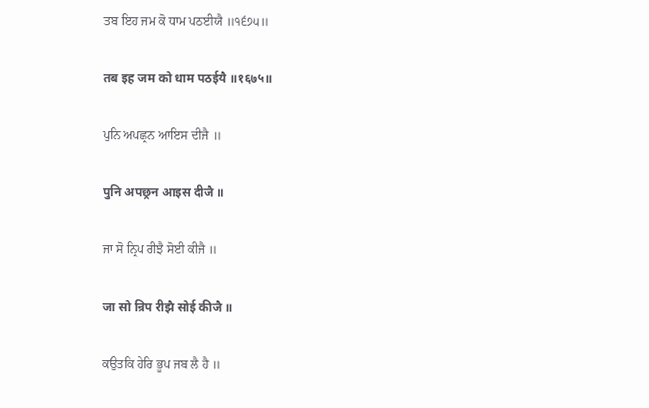ਤਬ ਇਹ ਜਮ ਕੋ ਧਾਮ ਪਠਈਯੈ ॥੧੬੭੫॥

तब इह जम को धाम पठईयै ॥१६७५॥

ਪੁਨਿ ਅਪਛ੍ਰਨ ਆਇਸ ਦੀਜੈ ॥

पुनि अपछ्रन आइस दीजै ॥

ਜਾ ਸੋ ਨ੍ਰਿਪ ਰੀਝੈ ਸੋਈ ਕੀਜੈ ॥

जा सो न्रिप रीझै सोई कीजै ॥

ਕਉਤਕਿ ਹੇਰਿ ਭੂਪ ਜਬ ਲੈ ਹੈ ॥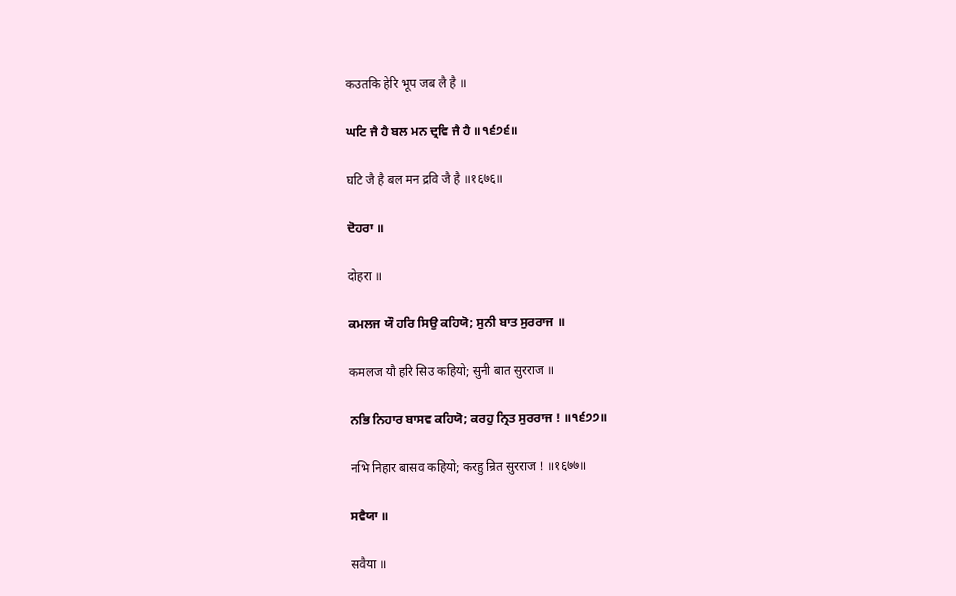कउतकि हेरि भूप जब लै है ॥

ਘਟਿ ਜੈ ਹੈ ਬਲ ਮਨ ਦ੍ਰਵਿ ਜੈ ਹੈ ॥੧੬੭੬॥

घटि जै है बल मन द्रवि जै है ॥१६७६॥

ਦੋਹਰਾ ॥

दोहरा ॥

ਕਮਲਜ ਯੌ ਹਰਿ ਸਿਉ ਕਹਿਯੋ; ਸੁਨੀ ਬਾਤ ਸੁਰਰਾਜ ॥

कमलज यौ हरि सिउ कहियो; सुनी बात सुरराज ॥

ਨਭਿ ਨਿਹਾਰ ਬਾਸਵ ਕਹਿਯੋ; ਕਰਹੁ ਨ੍ਰਿਤ ਸੁਰਰਾਜ ! ॥੧੬੭੭॥

नभि निहार बासव कहियो; करहु न्रित सुरराज ! ॥१६७७॥

ਸਵੈਯਾ ॥

सवैया ॥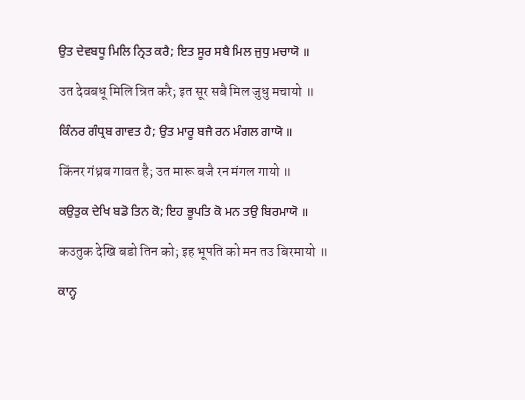ਉਤ ਦੇਵਬਧੂ ਮਿਲਿ ਨ੍ਰਿਤ ਕਰੈ; ਇਤ ਸੂਰ ਸਬੈ ਮਿਲ ਜੁਧੁ ਮਚਾਯੋ ॥

उत देवबधू मिलि न्रित करै; इत सूर सबै मिल जुधु मचायो ॥

ਕਿੰਨਰ ਗੰਧ੍ਰਬ ਗਾਵਤ ਹੈ; ਉਤ ਮਾਰੂ ਬਜੈ ਰਨ ਮੰਗਲ ਗਾਯੋ ॥

किंनर गंध्रब गावत है; उत मारू बजै रन मंगल गायो ॥

ਕਉਤੁਕ ਦੇਖਿ ਬਡੋ ਤਿਨ ਕੋ; ਇਹ ਭੂਪਤਿ ਕੋ ਮਨ ਤਉ ਬਿਰਮਾਯੋ ॥

कउतुक देखि बडो तिन को; इह भूपति को मन तउ बिरमायो ॥

ਕਾਨ੍ਹ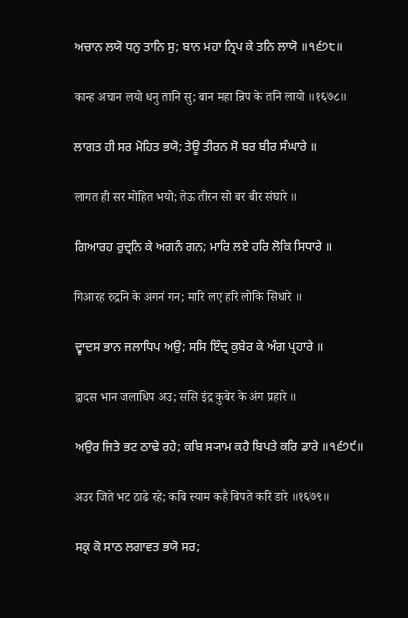ਅਚਾਨ ਲਯੋ ਧਨੁ ਤਾਨਿ ਸੁ; ਬਾਨ ਮਹਾ ਨ੍ਰਿਪ ਕੇ ਤਨਿ ਲਾਯੋ ॥੧੬੭੮॥

कान्ह अचान लयो धनु तानि सु; बान महा न्रिप के तनि लायो ॥१६७८॥

ਲਾਗਤ ਹੀ ਸਰ ਮੋਹਿਤ ਭਯੋ; ਤੇਊ ਤੀਰਨ ਸੋ ਬਰ ਬੀਰ ਸੰਘਾਰੇ ॥

लागत ही सर मोहित भयो; तेऊ तीरन सो बर बीर संघारे ॥

ਗਿਆਰਹ ਰੁਦ੍ਰਨਿ ਕੇ ਅਗਨੰ ਗਨ; ਮਾਰਿ ਲਏ ਹਰਿ ਲੋਕਿ ਸਿਧਾਰੇ ॥

गिआरह रुद्रनि के अगनं गन; मारि लए हरि लोकि सिधारे ॥

ਦ੍ਵਾਦਸ ਭਾਨ ਜਲਾਧਿਪ ਅਉ; ਸਸਿ ਇੰਦ੍ਰ ਕੁਬੇਰ ਕੇ ਅੰਗ ਪ੍ਰਹਾਰੇ ॥

द्वादस भान जलाधिप अउ; ससि इंद्र कुबेर के अंग प्रहारे ॥

ਅਉਰ ਜਿਤੇ ਭਟ ਠਾਢੇ ਰਹੇ; ਕਬਿ ਸ੍ਯਾਮ ਕਹੈ ਬਿਪਤੇ ਕਰਿ ਡਾਰੇ ॥੧੬੭੯॥

अउर जिते भट ठाढे रहे; कबि स्याम कहै बिपते करि डारे ॥१६७९॥

ਸਕ੍ਰ ਕੋ ਸਾਠ ਲਗਾਵਤ ਭਯੋ ਸਰ;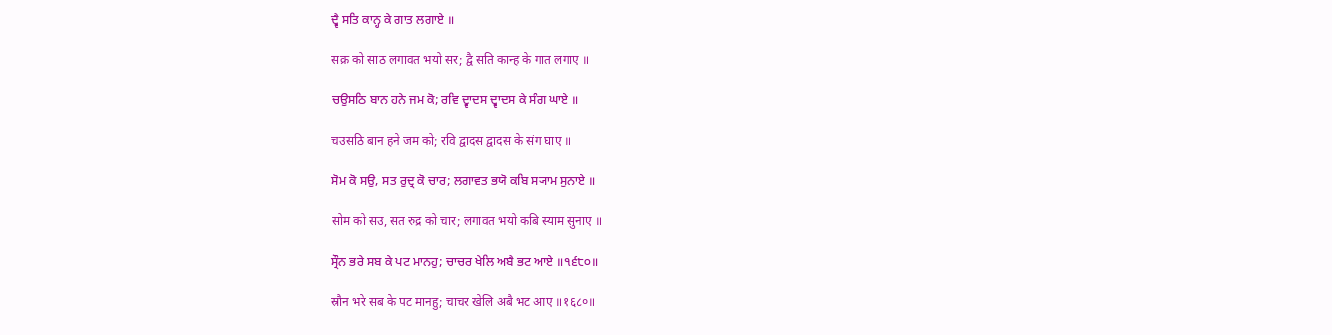ਦ੍ਵੈ ਸਤਿ ਕਾਨ੍ਹ ਕੇ ਗਾਤ ਲਗਾਏ ॥

सक्र को साठ लगावत भयो सर; द्वै सति कान्ह के गात लगाए ॥

ਚਉਸਠਿ ਬਾਨ ਹਨੇ ਜਮ ਕੋ; ਰਵਿ ਦ੍ਵਾਦਸ ਦ੍ਵਾਦਸ ਕੇ ਸੰਗ ਘਾਏ ॥

चउसठि बान हने जम को; रवि द्वादस द्वादस के संग घाए ॥

ਸੋਮ ਕੋ ਸਉ, ਸਤ ਰੁਦ੍ਰ ਕੋ ਚਾਰ; ਲਗਾਵਤ ਭਯੋ ਕਬਿ ਸ੍ਯਾਮ ਸੁਨਾਏ ॥

सोम को सउ, सत रुद्र को चार; लगावत भयो कबि स्याम सुनाए ॥

ਸ੍ਰੌਨ ਭਰੇ ਸਬ ਕੇ ਪਟ ਮਾਨਹੁ; ਚਾਚਰ ਖੇਲਿ ਅਬੈ ਭਟ ਆਏ ॥੧੬੮੦॥

स्रौन भरे सब के पट मानहु; चाचर खेलि अबै भट आए ॥१६८०॥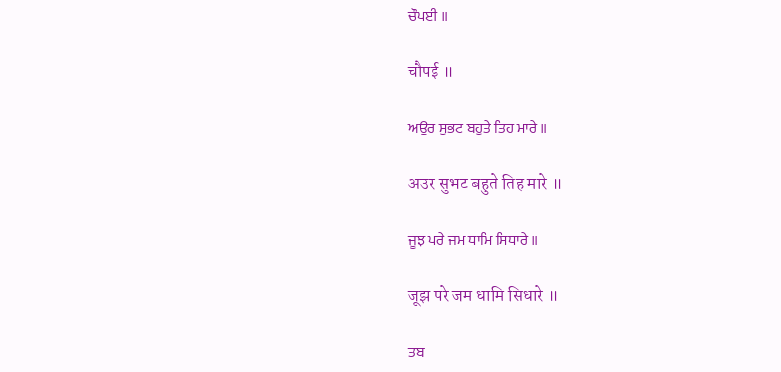ਚੌਪਈ ॥

चौपई ॥

ਅਉਰ ਸੁਭਟ ਬਹੁਤੇ ਤਿਹ ਮਾਰੇ ॥

अउर सुभट बहुते तिह मारे ॥

ਜੂਝ ਪਰੇ ਜਮ ਧਾਮਿ ਸਿਧਾਰੇ ॥

जूझ परे जम धामि सिधारे ॥

ਤਬ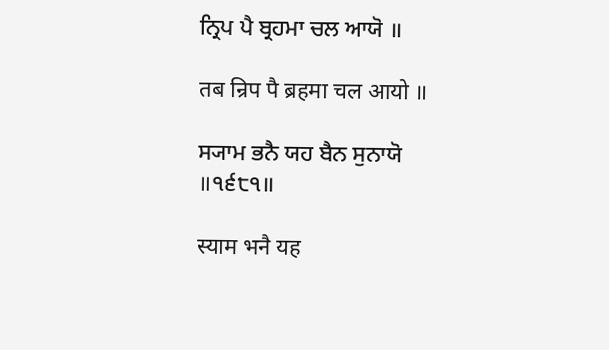ਨ੍ਰਿਪ ਪੈ ਬ੍ਰਹਮਾ ਚਲ ਆਯੋ ॥

तब न्रिप पै ब्रहमा चल आयो ॥

ਸ੍ਯਾਮ ਭਨੈ ਯਹ ਬੈਨ ਸੁਨਾਯੋ ॥੧੬੮੧॥

स्याम भनै यह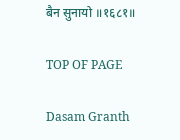बैन सुनायो ॥१६८१॥

TOP OF PAGE

Dasam Granth